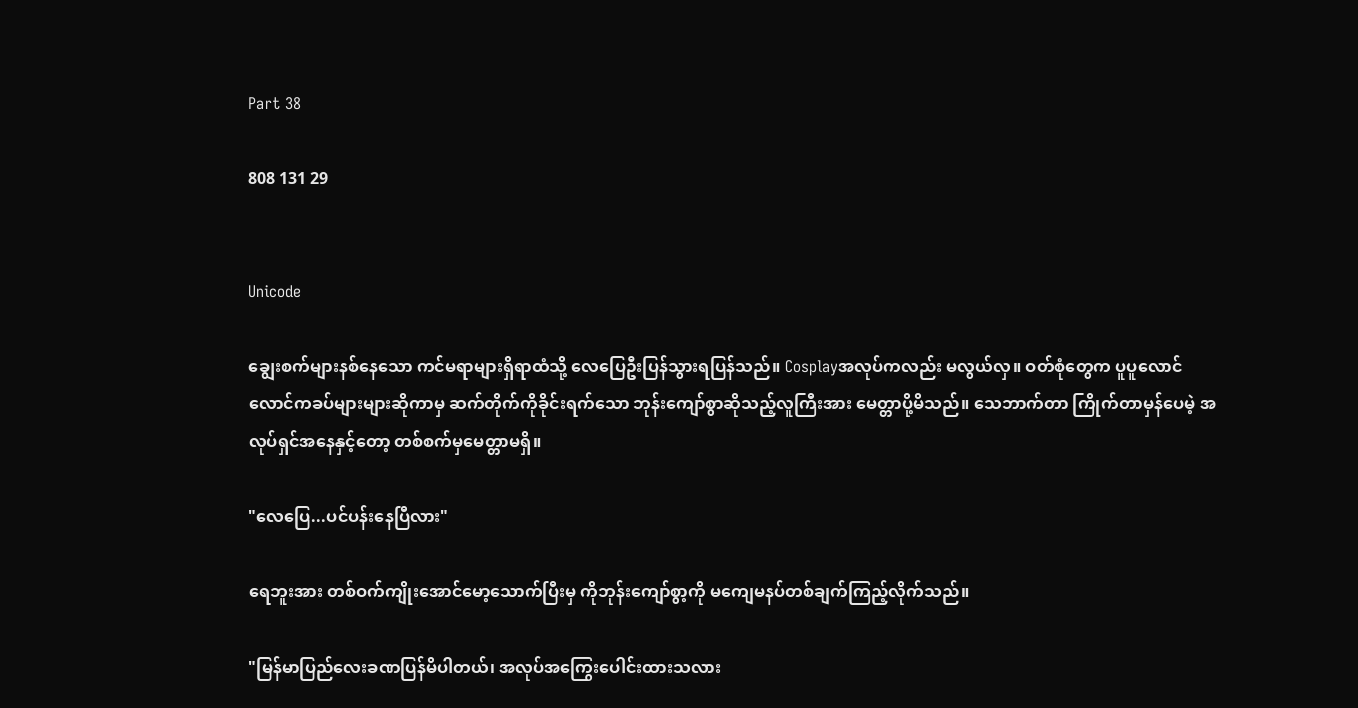Part 38

808 131 29


Unicode

ချွေးစက်များနစ်နေသော ကင်မရာများရှိရာထံသို့ လေပြေဦးပြန်သွားရပြန်သည်။ Cosplayအလုပ်ကလည်း မလွယ်လှ။ ဝတ်စုံတွေက ပူပူလောင်လောင်ကခပ်များများဆိုကာမှ ဆက်တိုက်ကိုခိုင်းရက်သော ဘုန်းကျော်စွာဆိုသည့်လူကြီးအား မေတ္တာပို့မိသည်။ သေဘာက်တာ ကြိုက်တာမှန်ပေမဲ့ အလုပ်ရှင်အနေနှင့်တော့ တစ်စက်မှမေတ္တာမရှိ။

"လေပြေ...ပင်ပန်းနေပြီလား"

ရေဘူးအား တစ်ဝက်ကျိုးအောင်မော့သောက်ပြီးမှ ကိုဘုန်းကျော်စွာ့ကို မကျေမနပ်တစ်ချက်ကြည့်လိုက်သည်။

"မြန်မာပြည်လေးခဏပြန်မိပါတယ်၊ အလုပ်အကြွေးပေါင်းထားသလား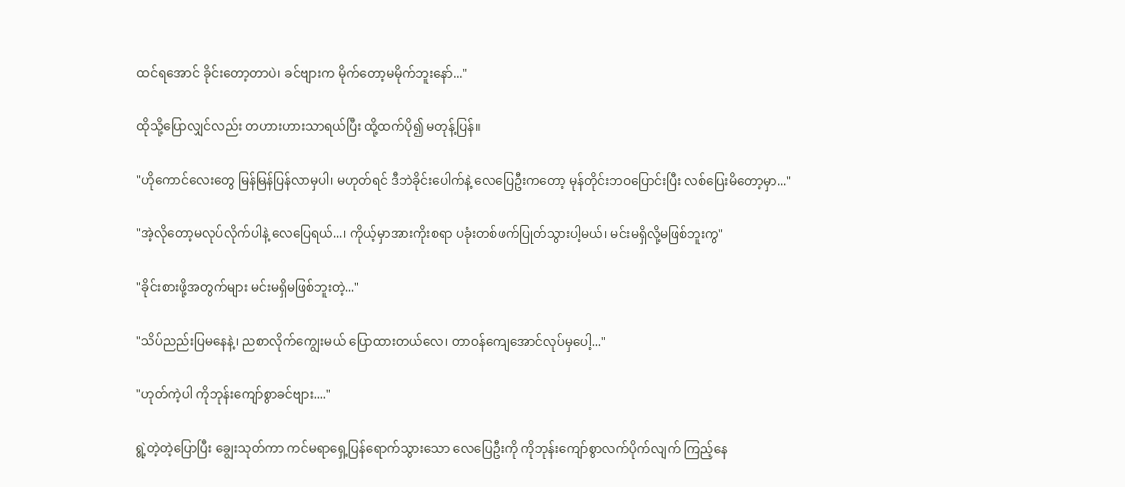ထင်ရအောင် ခိုင်းတော့တာပဲ၊ ခင်ဗျားက မိုက်တော့မမိုက်ဘူးနော်..."

ထိုသို့ပြောလျှင်လည်း တဟားဟားသာရယ်ပြီး ထို့ထက်ပို၍ မတုန့်ပြန်။

"ဟိုကောင်လေးတွေ မြန်မြန်ပြန်လာမှပါ၊ မဟုတ်ရင် ဒီဘဲခိုင်းပေါက်နဲ့ လေပြေဦးကတော့ မုန်တိုင်းဘဝပြောင်းပြီး လစ်ပြေးမိတော့မှာ..."

"အဲ့လိုတော့မလုပ်လိုက်ပါနဲ့ လေပြေရယ်...၊ ကိုယ့်မှာအားကိုးစရာ ပခုံးတစ်ဖက်ပြုတ်သွားပါ့မယ်၊ မင်းမရှိလို့မဖြစ်ဘူးကွ"

"ခိုင်းစားဖို့အတွက်များ မင်းမရှိမဖြစ်ဘူးတဲ့..."

"သိပ်ညည်းပြမနေနဲ့၊ ညစာလိုက်ကျွေးမယ် ပြောထားတယ်လေ၊ တာဝန်ကျေအောင်လုပ်မှပေါ့..."

"ဟုတ်ကဲ့ပါ ကိုဘုန်းကျော်စွာခင်ဗျား...."

ရွဲ့တဲ့တဲ့ပြောပြီး ချွေးသုတ်ကာ ကင်မရာရှေ့ပြန်ရောက်သွားသော လေပြေဦးကို ကိုဘုန်းကျော်စွာလက်ပိုက်လျက် ကြည့်နေ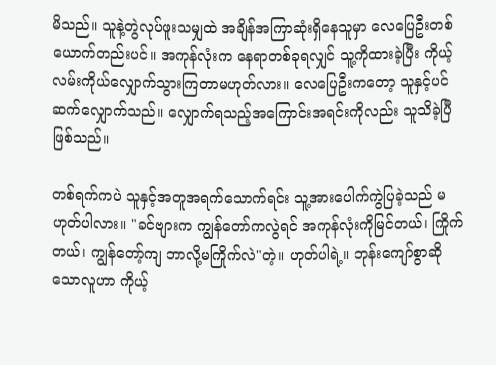မိသည်။ သူနဲ့တွဲလုပ်ဖူးသမျှထဲ အချိန်အကြာဆုံးရှိနေသူမှာ လေပြေဦးတစ်ယောက်တည်းပင်။ အကုန်လုံးက နေရာတစ်ခုရလျှင် သူ့ကိုထားခဲ့ပြီး ကိုယ့်လမ်းကိုယ်လျှောက်သွားကြတာမဟုတ်လား။ လေပြေဦးကတော့ သူနှင့်ပင်ဆက်လျှောက်သည်။ လျှောက်ရသည့်အကြောင်းအရင်းကိုလည်း သူသိခဲ့ပြီဖြစ်သည်။

တစ်ရက်ကပဲ သူနှင့်အတူအရက်သောက်ရင်း သူ့အားပေါက်ကွဲပြခဲ့သည် မဟုတ်ပါလား။ "ခင်ဗျားက ကျွန်တော်ကလွဲရင် အကုန်လုံးကိုမြင်တယ်၊ ကြိုက်တယ်၊ ကျွန်တော့်ကျ ဘာလို့မကြိုက်လဲ"တဲ့။ ဟုတ်ပါရဲ့။ ဘုန်းကျော်စွာဆိုသောလူဟာ ကိုယ့်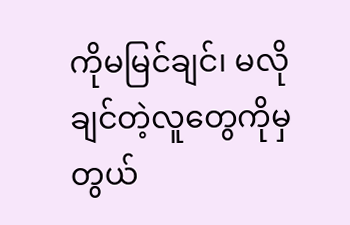ကိုမမြင်ချင်၊ မလိုချင်တဲ့လူတွေကိုမှ တွယ်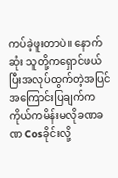ကပ်ခဲ့ဖူးတာပဲ။ နောက်ဆုံး သူတို့ကရှောင်ဖယ်ပြီးအလုပ်ထွက်တဲ့အပြင် အကြောင်းပြချက်က ကိုယ်ကမိန်းမလိုခဏခဏ Cosခိုင်းလို့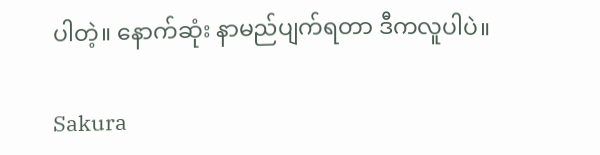ပါတဲ့။ နောက်ဆုံး နာမည်ပျက်ရတာ ဒီကလူပါပဲ။

Sakura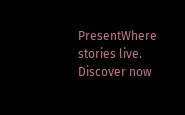PresentWhere stories live. Discover now